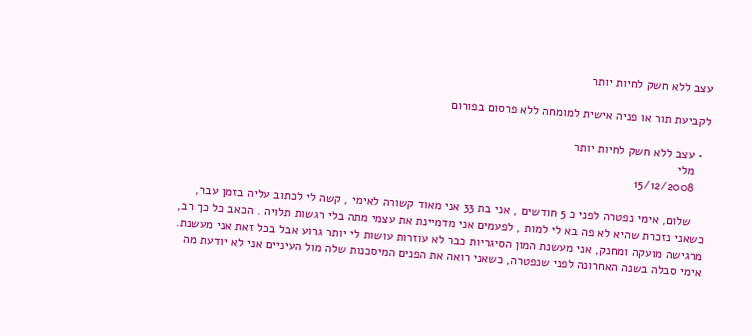עצב ללא חשק לחיות יותר

לקביעת תור או פניה אישית למומחה ללא פרסום בפורום

  • עצב ללא חשק לחיות יותר
    מלי
    15/12/2008

    שלום, אימי נפטרה לפני כ 5 חודשים , אני בת 33 אני מאוד קשורה לאימי , קשה לי לכתוב עליה בזמן עבר, כשאני נזכרת שהיא לא פה בא לי למות , לפעמים אני מדמיינת את עצמי מתה בלי רגשות תלויה . הכאב כל כך רב, מרגישה מועקה ומחנק, אני מעשנת המון הסיגריות כבר לא עוזרות עושות לי יותר גרוע אבל בכל זאת אני מעשנת. אימי סבלה בשנה האחרונה לפני שנפטרה, כשאני רואה את הפנים המיסכנות שלה מול העיניים אני לא יודעת מה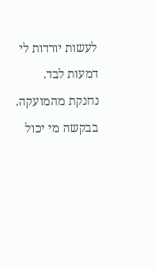לעשות יורדות לי דמעות לבד. נחנקת מהמועקה. בבקשה מי יכול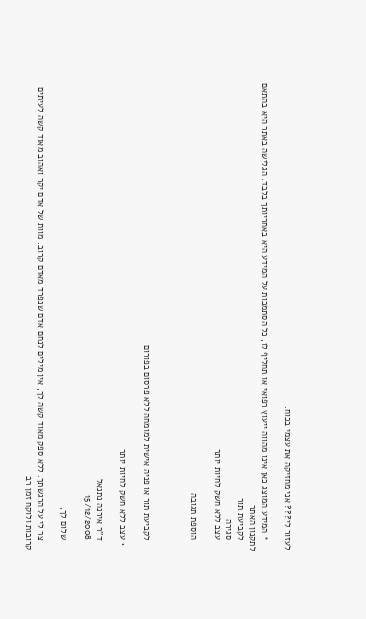לעזור לי??? אני מחזיקה את עצמי בכוח.

    * המידע המוצג כאן אינו מהווה ייעוץ רפואי או תחליף לו, כל הסתמכות על המידע היא באחריותך בלבד. הגלישה באתר היא בהתאם לתקנון האתר
    לקביעת תור
    סגירה
    עצב ללא חשק לחיות יותר

    הוספת תגובה



    לקביעת תור או פניה אישית למומחה ללא פרסום בפורום

  • עצב ללא חשק לחיות יותר

    ד''ר אירנה נתנאל
    15/12/2008

    שלום לך,

    צר לי על הרגשתך. ללא ספק מאוד קשה לך, אין מילים לנחם אדם שנפרד מאדם קרוב. מוות של אדם יקר ואהוב מאוד קשה לעיתים קרובות ולוקח זמן רב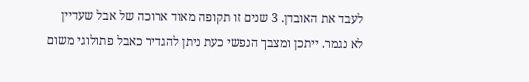לעבד את האובדן. 3 שנים זו תקופה מאוד ארוכה של אבל שעדיין לא נגמר. ייתכן ומצבך הנפשי כעת ניתן להגדיר כאבל פתולוגי משום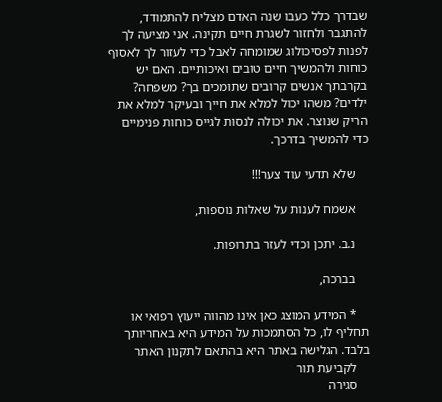שבדרך כלל כעבו שנה האדם מצליח להתמודד, להתגבר ולחזור לשגרת חיים תקינה. אני מציעה לך לפנות לפסיכולוג שמומחה לאבל כדי לעזור לך לאסוף כוחות ולהמשיך חיים טובים ואיכותיים. האם יש בקרבתך אנשים קרובים שתומכים בך? משפחה? ילדים? משהו יכול למלא את חייך ובעיקר למלא את הריק שנוצר. את יכולה לנסות לגייס כוחות פנימיים כדי להמשיך בדרכך.

    שלא תדעי עוד צער!!!

    אשמח לענות על שאלות נוספות,

    נ.ב. יתכן וכדי לעזר בתרופות.

    בברכה,

    * המידע המוצג כאן אינו מהווה ייעוץ רפואי או תחליף לו, כל הסתמכות על המידע היא באחריותך בלבד. הגלישה באתר היא בהתאם לתקנון האתר
    לקביעת תור
    סגירה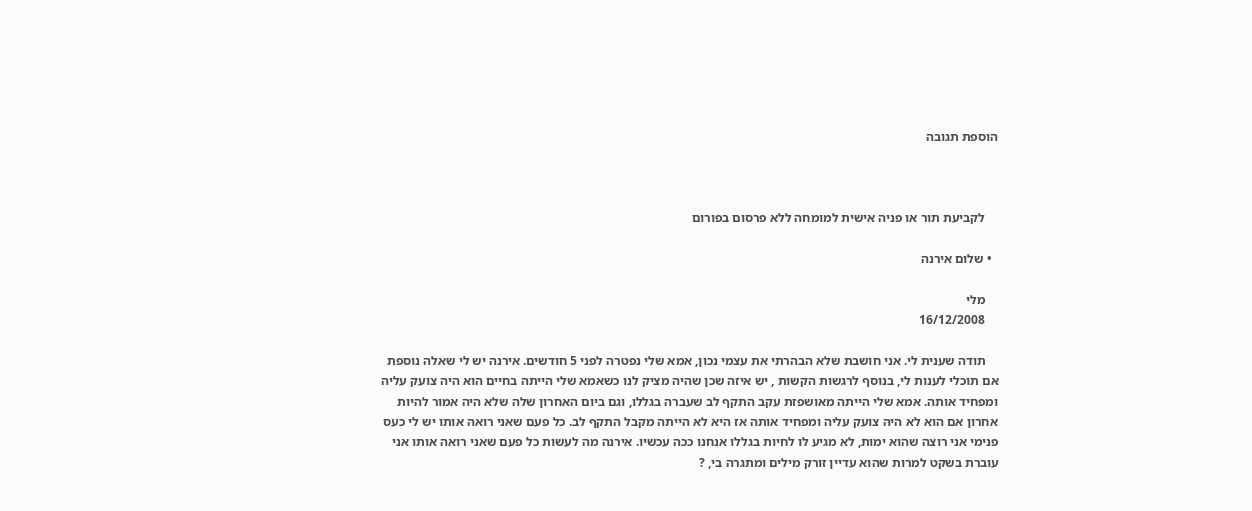הוספת תגובה



    לקביעת תור או פניה אישית למומחה ללא פרסום בפורום

  • שלום אירנה

    מלי
    16/12/2008

    תודה שענית לי. אני חושבת שלא הבהרתי את עצמי נכון, אמא שלי נפטרה לפני 5 חודשים. אירנה יש לי שאלה נוספת אם תוכלי לענות לי, בנוסף לרגשות הקשות , יש איזה שכן שהיה מציק לנו כשאמא שלי הייתה בחיים הוא היה צועק עליה ומפחיד אותה. אמא שלי הייתה מאושפזת עקב התקף לב שעברה בגללו, וגם ביום האחרון שלה שלא היה אמור להיות אחרון אם הוא לא היה צועק עליה ומפחיד אותה אז היא לא הייתה מקבל התקף לב. כל פעם שאני רואה אותו יש לי כעס פנימי אני רוצה שהוא ימות, לא מגיע לו לחיות בגללו אנחנו ככה עכשיו. אירנה מה לעשות כל פעם שאני רואה אותו אני עוברת בשקט למרות שהוא עדיין זורק מילים ומתגרה בי, ?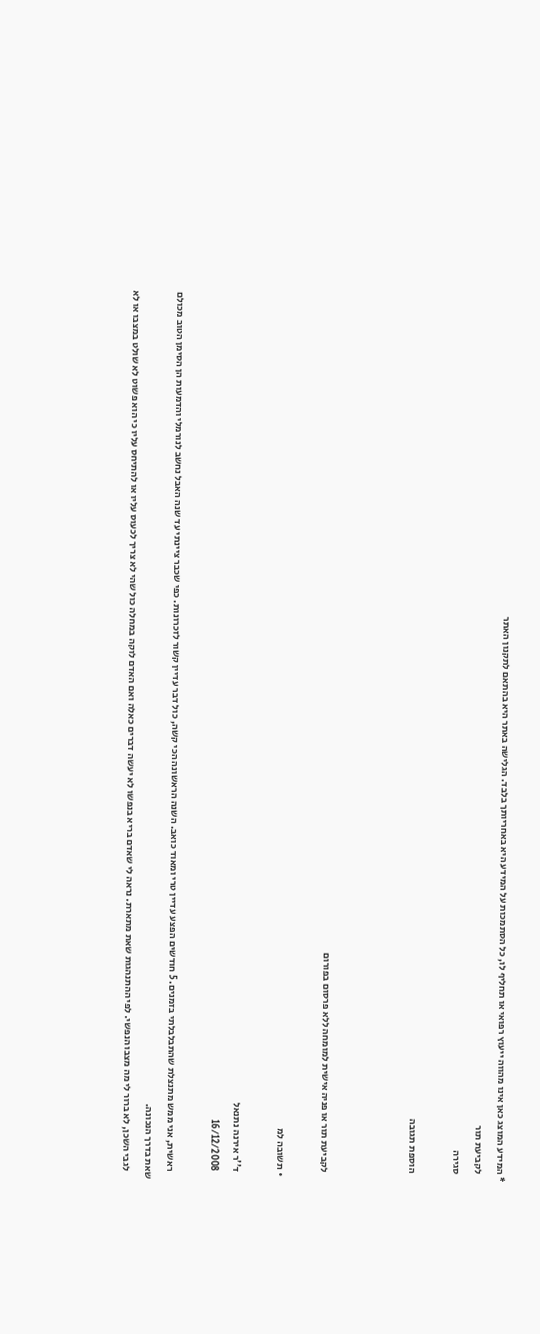* המידע המוצג כאן אינו מהווה ייעוץ רפואי או תחליף לו, כל הסתמכות על המידע היא באחריותך בלבד. הגלישה באתר היא בהתאם לתקנון האתר
    לקביעת תור
    סגירה

    הוספת תגובה



    לקביעת תור או פניה אישית למומחה ללא פרסום בפורום

  • תשובה למ

    ד''ר אירנה נתנאל
    16/12/2008

    ראשית, אני ממש מתנצלת שהתבלבלתי בזמנים. 5 חודשים הפצע עדיין טרי ומאוד כואב. השנה הראשונה הכי קשה, כול דבר עדיין קשור לזכרונות. כפי שכבר ציינתי עד שנה האבל נחשב לנורמלי והדמעות הן הסימן הטוב מכולם שאת בדרך הנכונה.
    לגבי השכן, לא ברור לי מה מצבו הנפשי. לפי ההתנהגות שאת מתארת. נראה לי שאדם בריא בנפשו לא יעשה דברים כאלה ואם האדם לוקה במחלה כול שהי לא צריך לכעוס עליו או להתיחס עליו כי הוא פשוט לא שולט במצבו או לא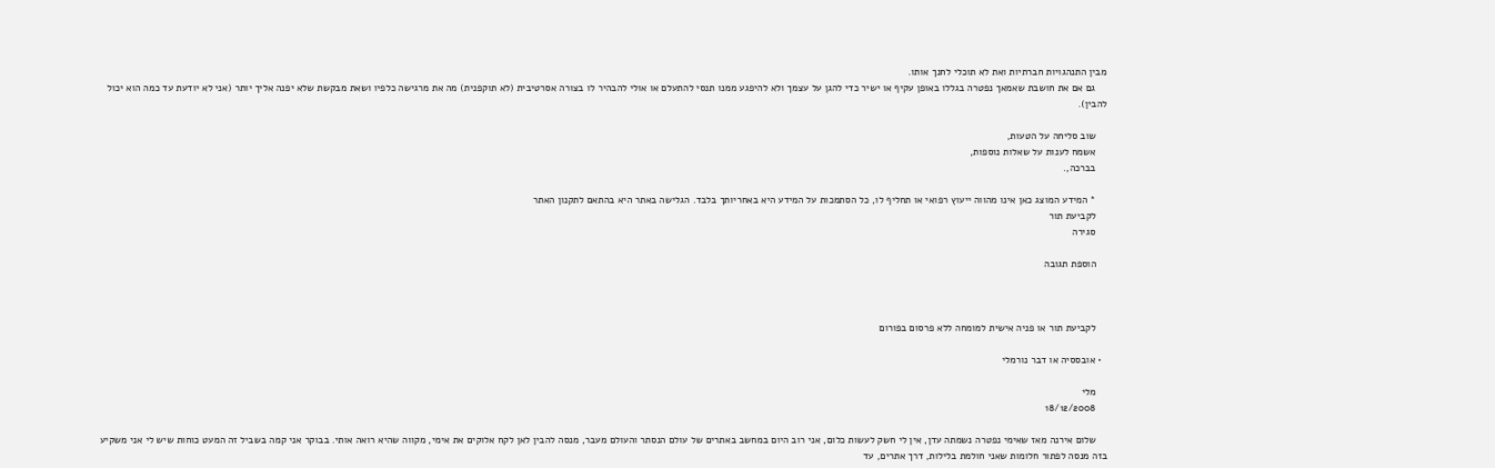מבין התנהגויות חברתיות ואת לא תוכלי לחנך אותו.
    גם אם את חושבת שאמאך נפטרה בגללו באופן עקיף או ישיר כדי להגן על עצמך ולא להיפגע ממנו תנסי להתעלם או אולי להבהיר לו בצורה אסרטיבית (לא תוקפנית) מה את מרגישה כלפיו ושאת מבקשת שלא יפנה אליך יותר (אני לא יודעת עד כמה הוא יכול להבין).

    שוב סליחה על הטעות,
    אשמח לענות על שאלות נוספות,
    בברכה,.

    * המידע המוצג כאן אינו מהווה ייעוץ רפואי או תחליף לו, כל הסתמכות על המידע היא באחריותך בלבד. הגלישה באתר היא בהתאם לתקנון האתר
    לקביעת תור
    סגירה

    הוספת תגובה



    לקביעת תור או פניה אישית למומחה ללא פרסום בפורום

  • אובססיה או דבר נורמלי

    מלי
    18/12/2008

    שלום אירנה מאז שאימי נפטרה נשמתה עדן, אין לי חשק לעשות כלום, אני רוב היום במחשב באתרים של עולם הנסתר והעולם מעבר, מנסה להבין לאן לקח אלוקים את אימי, מקווה שהיא רואה אותי. בבוקר אני קמה בשביל זה המעט כוחות שיש לי אני משקיע בזה מנסה לפתור חלומות שאני חולמת בלילות, דרך אתרים, עד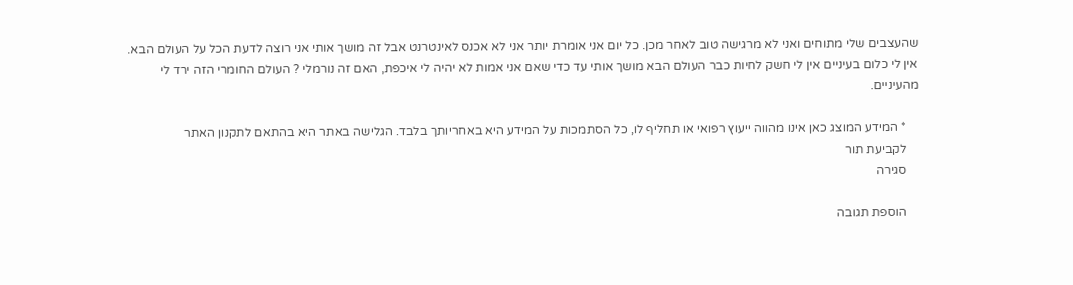שהעצבים שלי מתוחים ואני לא מרגישה טוב לאחר מכן. כל יום אני אומרת יותר אני לא אכנס לאינטרנט אבל זה מושך אותי אני רוצה לדעת הכל על העולם הבא. אין לי כלום בעיניים אין לי חשק לחיות כבר העולם הבא מושך אותי עד כדי שאם אני אמות לא יהיה לי איכפת, האם זה נורמלי ? העולם החומרי הזה ירד לי מהעיניים.

    * המידע המוצג כאן אינו מהווה ייעוץ רפואי או תחליף לו, כל הסתמכות על המידע היא באחריותך בלבד. הגלישה באתר היא בהתאם לתקנון האתר
    לקביעת תור
    סגירה

    הוספת תגובה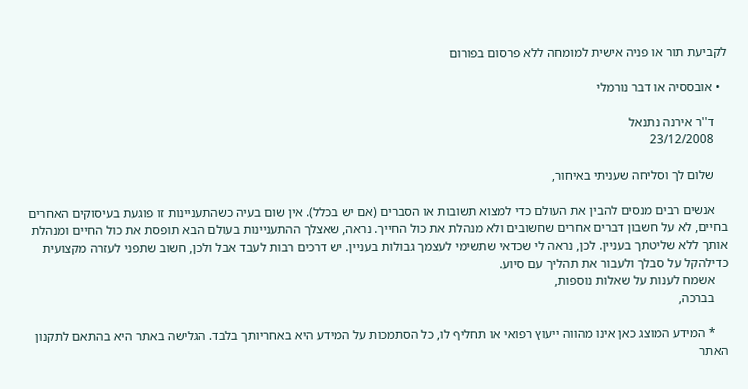לקביעת תור או פניה אישית למומחה ללא פרסום בפורום

  • אובססיה או דבר נורמלי

    ד''ר אירנה נתנאל
    23/12/2008

    שלום לך וסליחה שעניתי באיחור,

    אנשים רבים מנסים להבין את העולם כדי למצוא תשובות או הסברים (אם יש בכלל). אין שום בעיה כשהתעניינות זו פוגעת בעיסוקים האחרים בחיים, לא על חשבון דברים אחרים שחשובים ולא מנהלת את כול החייך. נראה, שאצלך ההתעניינות בעולם הבא תופסת את כול החיים ומנהלת אותך ללא שליטתך בעניין. לכן, נראה לי שכדאי שתשימי לעצמך גבולות בעניין. יש דרכים רבות לעבד אבל ולכן, חשוב שתפני לעזרה מקצועית כדילהקל על סבלך ולעבור את תהליך עם סיוע.
    אשמח לענות על שאלות נוספות,
    בברכה,

    * המידע המוצג כאן אינו מהווה ייעוץ רפואי או תחליף לו, כל הסתמכות על המידע היא באחריותך בלבד. הגלישה באתר היא בהתאם לתקנון האתר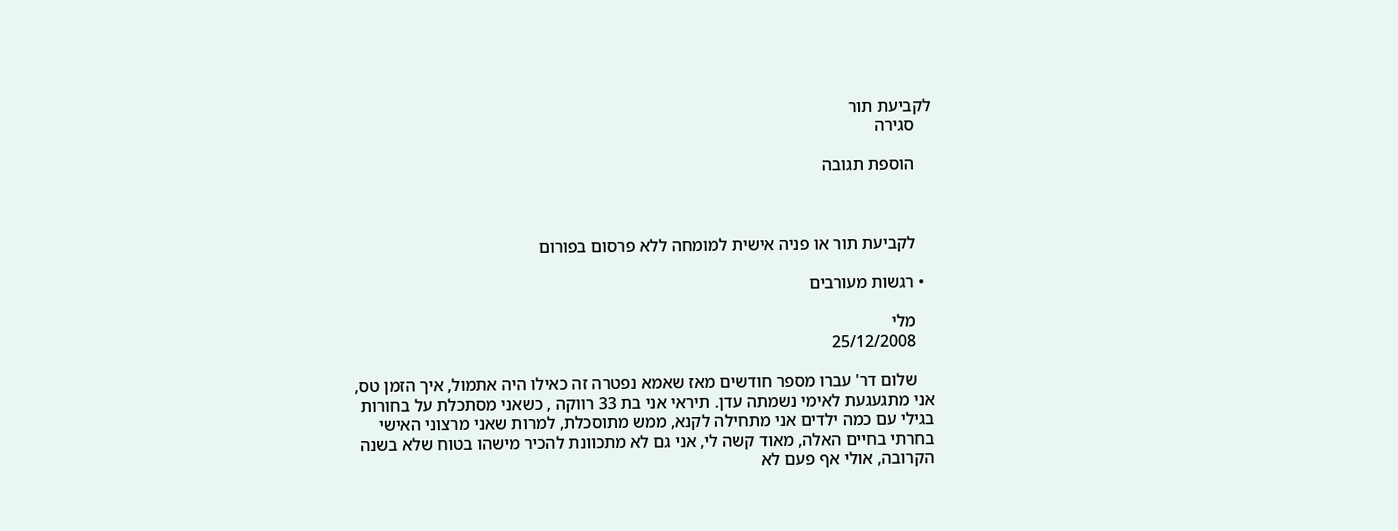לקביעת תור
    סגירה

    הוספת תגובה



    לקביעת תור או פניה אישית למומחה ללא פרסום בפורום

  • רגשות מעורבים

    מלי
    25/12/2008

    שלום דר' עברו מספר חודשים מאז שאמא נפטרה זה כאילו היה אתמול, איך הזמן טס, אני מתגעגעת לאימי נשמתה עדן. תיראי אני בת 33 רווקה , כשאני מסתכלת על בחורות בגילי עם כמה ילדים אני מתחילה לקנא, ממש מתוסכלת, למרות שאני מרצוני האישי בחרתי בחיים האלה, מאוד קשה לי, אני גם לא מתכוונת להכיר מישהו בטוח שלא בשנה הקרובה, אולי אף פעם לא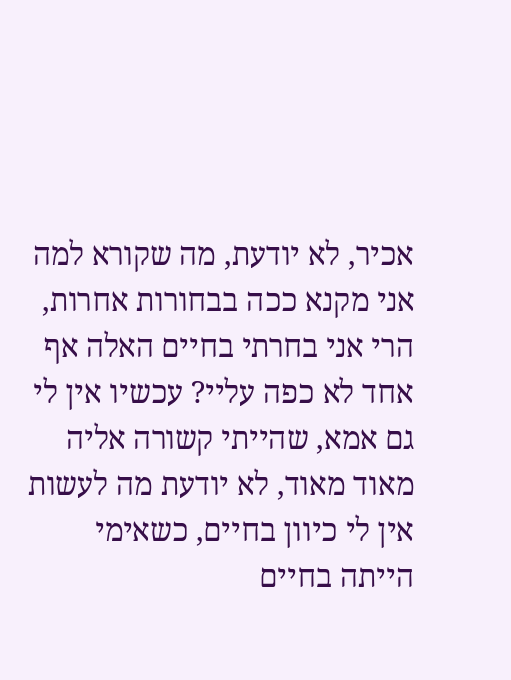אכיר, לא יודעת, מה שקורא למה אני מקנא ככה בבחורות אחרות, הרי אני בחרתי בחיים האלה אף אחד לא כפה עליי? עכשיו אין לי גם אמא, שהייתי קשורה אליה מאוד מאוד, לא יודעת מה לעשות אין לי כיוון בחיים, כשאימי הייתה בחיים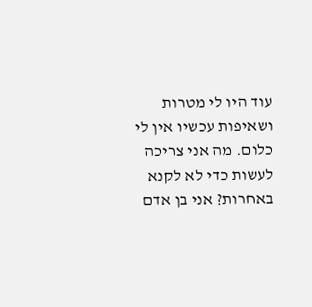עוד היו לי מטרות ושאיפות עכשיו אין לי כלום. מה אני צריכה לעשות כדי לא לקנא באחרות? אני בן אדם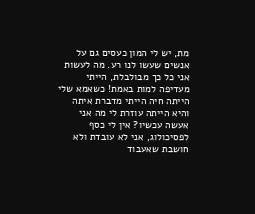מת, יש לי המון כעסים גם על אנשים שעשו לנו רע. מה לעשות אני כל כך מבולבלת, הייתי מעדיפה למות באמת! כשאמא שלי הייתה חיה הייתי מדברת איתה והיא הייתה עוזרת לי מה אני אעשה עכשיו? אין לי כסף לפסיכולוג, אני לא עובדת ולא חושבת שאעבוד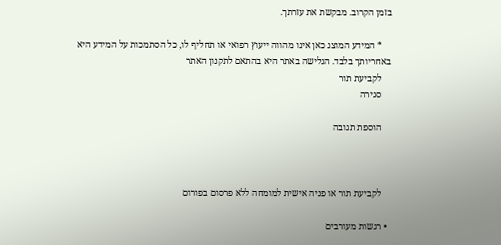בזמן הקרוב. מבקשת את עזרתך.

    * המידע המוצג כאן אינו מהווה ייעוץ רפואי או תחליף לו, כל הסתמכות על המידע היא באחריותך בלבד. הגלישה באתר היא בהתאם לתקנון האתר
    לקביעת תור
    סגירה

    הוספת תגובה



    לקביעת תור או פניה אישית למומחה ללא פרסום בפורום

  • רגשות מעורבים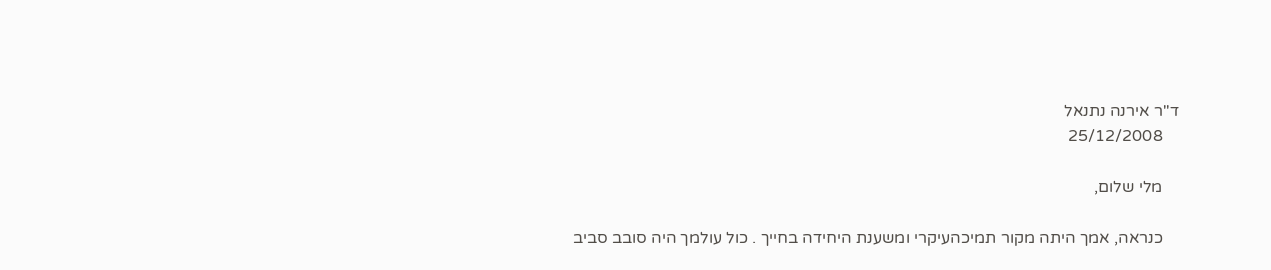ד''ר אירנה נתנאל
    25/12/2008

    מלי שלום,

    כנראה, אמך היתה מקור תמיכהעיקרי ומשענת היחידה בחייך . כול עולמך היה סובב סביב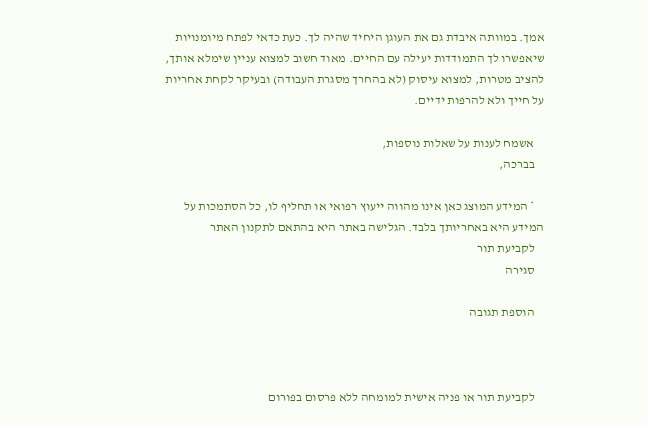אמך. במוותה איבדת גם את העוגן היחיד שהיה לך. כעת כדאי לפתח מיומנויות שיאפשרו לך התמודדות יעילה עם החיים. מאוד חשוב למצוא עניין שימלא אותך, להציב מטרות, למצוא עיסוק (לא בהחרך מסגרת העבודה) ובעיקר לקחת אחריות על חייך ולא להרפות ידיים.

    אשמח לענות על שאלות נוספות,
    בברכה,

    * המידע המוצג כאן אינו מהווה ייעוץ רפואי או תחליף לו, כל הסתמכות על המידע היא באחריותך בלבד. הגלישה באתר היא בהתאם לתקנון האתר
    לקביעת תור
    סגירה

    הוספת תגובה



    לקביעת תור או פניה אישית למומחה ללא פרסום בפורום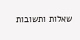שאלות ותשובות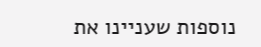נוספות שעניינו את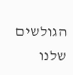הגולשים שלנו